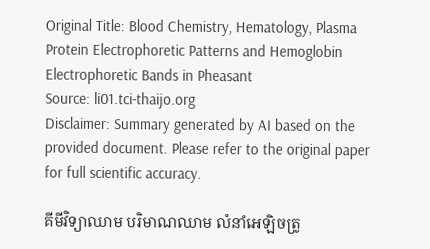Original Title: Blood Chemistry, Hematology, Plasma Protein Electrophoretic Patterns and Hemoglobin Electrophoretic Bands in Pheasant
Source: li01.tci-thaijo.org
Disclaimer: Summary generated by AI based on the provided document. Please refer to the original paper for full scientific accuracy.

គីមីវិទ្យាឈាម បរិមាណឈាម លំនាំអេឡិចត្រូ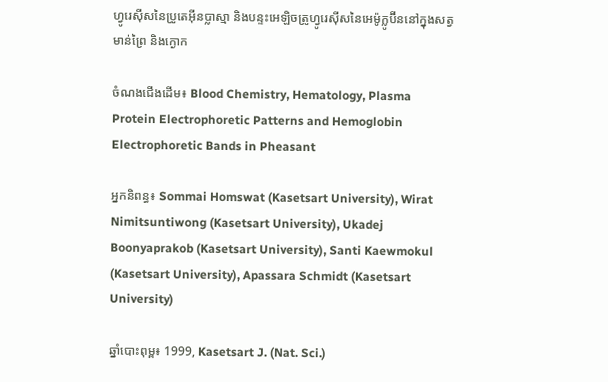ហ្វូរេស៊ីសនៃប្រូតេអ៊ីនប្លាស្មា និងបន្ទះអេឡិចត្រូហ្វូរេស៊ីសនៃអេម៉ូក្លូប៊ីននៅក្នុងសត្វមាន់ព្រៃ និងក្ងោក

ចំណងជើងដើម៖ Blood Chemistry, Hematology, Plasma Protein Electrophoretic Patterns and Hemoglobin Electrophoretic Bands in Pheasant

អ្នកនិពន្ធ៖ Sommai Homswat (Kasetsart University), Wirat Nimitsuntiwong (Kasetsart University), Ukadej Boonyaprakob (Kasetsart University), Santi Kaewmokul (Kasetsart University), Apassara Schmidt (Kasetsart University)

ឆ្នាំបោះពុម្ព៖ 1999, Kasetsart J. (Nat. Sci.)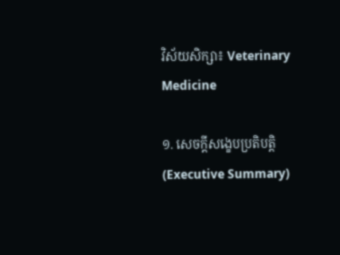វិស័យសិក្សា៖ Veterinary Medicine

១. សេចក្តីសង្ខេបប្រតិបត្តិ (Executive Summary)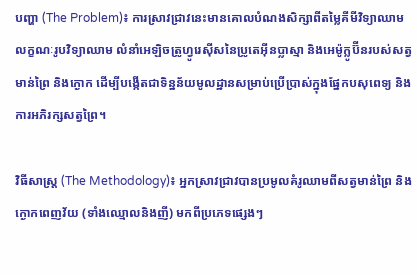បញ្ហា (The Problem)៖ ការស្រាវជ្រាវនេះមានគោលបំណងសិក្សាពីតម្លៃគីមីវិទ្យាឈាម លក្ខណៈរូបវិទ្យាឈាម លំនាំអេឡិចត្រូហ្វូរេស៊ីសនៃប្រូតេអ៊ីនប្លាស្មា និងអេម៉ូក្លូប៊ីនរបស់សត្វមាន់ព្រៃ និងក្ងោក ដើម្បីបង្កើតជាទិន្នន័យមូលដ្ឋានសម្រាប់ប្រើប្រាស់ក្នុងផ្នែកបសុពេទ្យ និងការអភិរក្សសត្វព្រៃ។

វិធីសាស្ត្រ (The Methodology)៖ អ្នកស្រាវជ្រាវបានប្រមូលគំរូឈាមពីសត្វមាន់ព្រៃ និងក្ងោកពេញវ័យ (ទាំងឈ្មោលនិងញី) មកពីប្រភេទផ្សេងៗ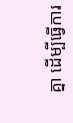គ្នា ដើម្បីធ្វើការ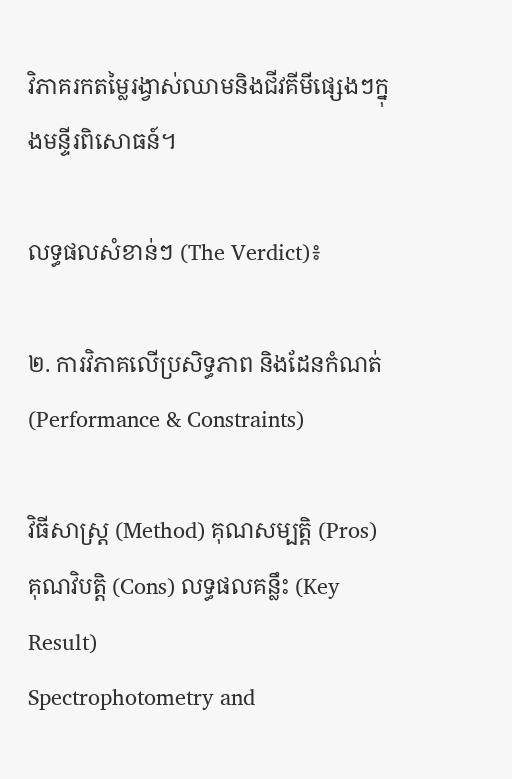វិភាគរកតម្លៃរង្វាស់ឈាមនិងជីវគីមីផ្សេងៗក្នុងមន្ទីរពិសោធន៍។

លទ្ធផលសំខាន់ៗ (The Verdict)៖

២. ការវិភាគលើប្រសិទ្ធភាព និងដែនកំណត់ (Performance & Constraints)

វិធីសាស្ត្រ (Method) គុណសម្បត្តិ (Pros) គុណវិបត្តិ (Cons) លទ្ធផលគន្លឹះ (Key Result)
Spectrophotometry and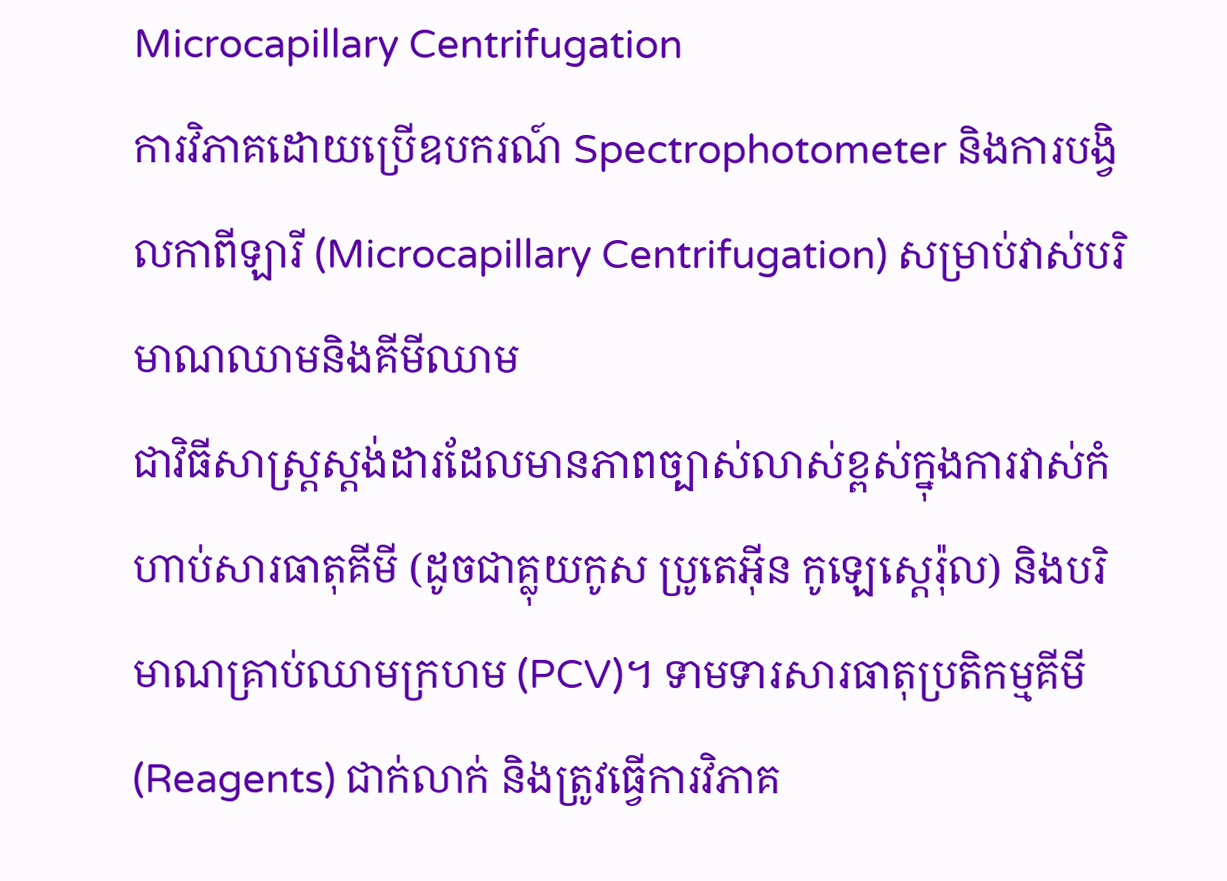Microcapillary Centrifugation
ការវិភាគដោយប្រើឧបករណ៍ Spectrophotometer និងការបង្វិលកាពីឡារី (Microcapillary Centrifugation) សម្រាប់វាស់បរិមាណឈាមនិងគីមីឈាម
ជាវិធីសាស្ត្រស្តង់ដារដែលមានភាពច្បាស់លាស់ខ្ពស់ក្នុងការវាស់កំហាប់សារធាតុគីមី (ដូចជាគ្លុយកូស ប្រូតេអ៊ីន កូឡេស្តេរ៉ុល) និងបរិមាណគ្រាប់ឈាមក្រហម (PCV)។ ទាមទារសារធាតុប្រតិកម្មគីមី (Reagents) ជាក់លាក់ និងត្រូវធ្វើការវិភាគ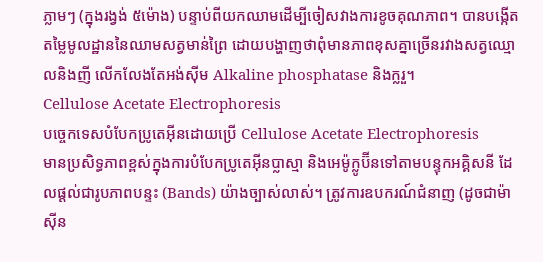ភ្លាមៗ (ក្នុងរង្វង់ ៥ម៉ោង) បន្ទាប់ពីយកឈាមដើម្បីចៀសវាងការខូចគុណភាព។ បានបង្កើតតម្លៃមូលដ្ឋាននៃឈាមសត្វមាន់ព្រៃ ដោយបង្ហាញថាពុំមានភាពខុសគ្នាច្រើនរវាងសត្វឈ្មោលនិងញី លើកលែងតែអង់ស៊ីម Alkaline phosphatase និងក្លរួ។
Cellulose Acetate Electrophoresis
បច្ចេកទេសបំបែកប្រូតេអ៊ីនដោយប្រើ Cellulose Acetate Electrophoresis
មានប្រសិទ្ធភាពខ្ពស់ក្នុងការបំបែកប្រូតេអ៊ីនប្លាស្មា និងអេម៉ូក្លូប៊ីនទៅតាមបន្ទុកអគ្គិសនី ដែលផ្តល់ជារូបភាពបន្ទះ (Bands) យ៉ាងច្បាស់លាស់។ ត្រូវការឧបករណ៍ជំនាញ (ដូចជាម៉ាស៊ីន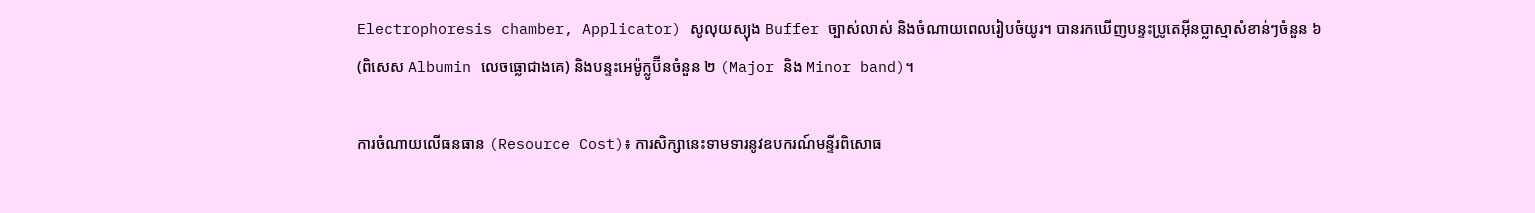Electrophoresis chamber, Applicator) សូលុយស្យុង Buffer ច្បាស់លាស់ និងចំណាយពេលរៀបចំយូរ។ បានរកឃើញបន្ទះប្រូតេអ៊ីនប្លាស្មាសំខាន់ៗចំនួន ៦ (ពិសេស Albumin លេចធ្លោជាងគេ) និងបន្ទះអេម៉ូក្លូប៊ីនចំនួន ២ (Major និង Minor band)។

ការចំណាយលើធនធាន (Resource Cost)៖ ការសិក្សានេះទាមទារនូវឧបករណ៍មន្ទីរពិសោធ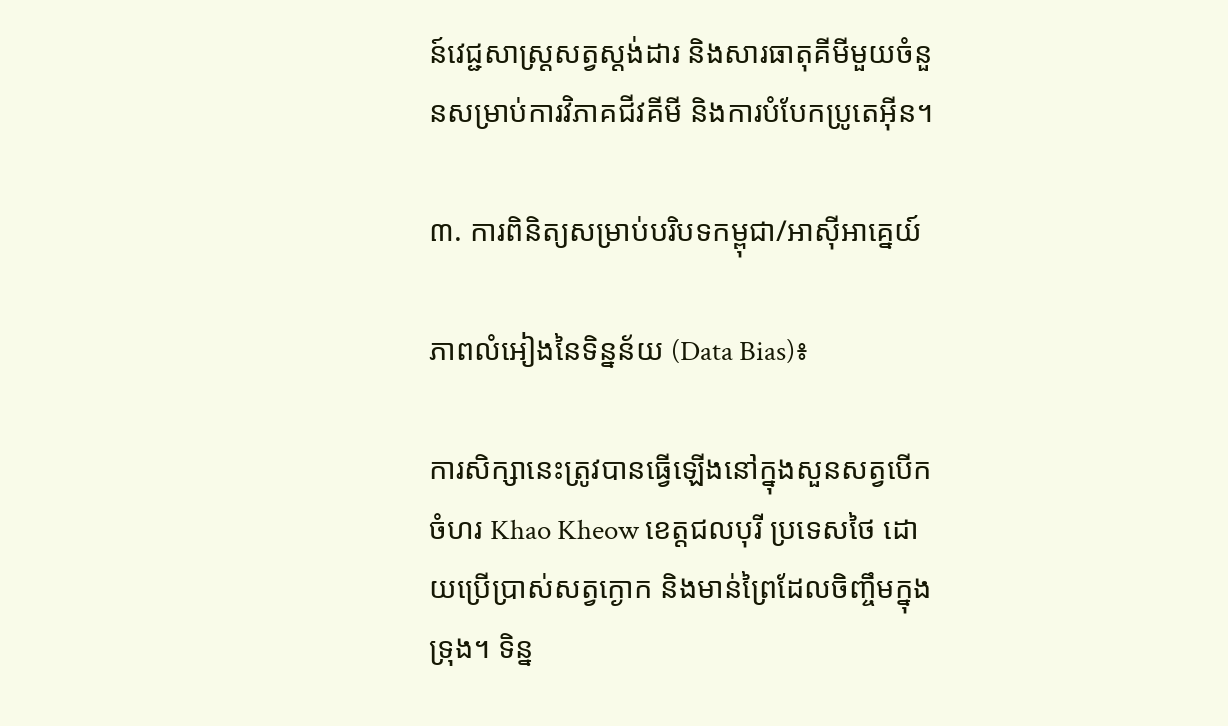ន៍វេជ្ជសាស្ត្រសត្វស្តង់ដារ និងសារធាតុគីមីមួយចំនួនសម្រាប់ការវិភាគជីវគីមី និងការបំបែកប្រូតេអ៊ីន។

៣. ការពិនិត្យសម្រាប់បរិបទកម្ពុជា/អាស៊ីអាគ្នេយ៍

ភាពលំអៀងនៃទិន្នន័យ (Data Bias)៖

ការសិក្សានេះត្រូវបានធ្វើឡើងនៅក្នុងសួនសត្វបើកចំហរ Khao Kheow ខេត្តជលបុរី ប្រទេសថៃ ដោយប្រើប្រាស់សត្វក្ងោក និងមាន់ព្រៃដែលចិញ្ចឹមក្នុងទ្រុង។ ទិន្ន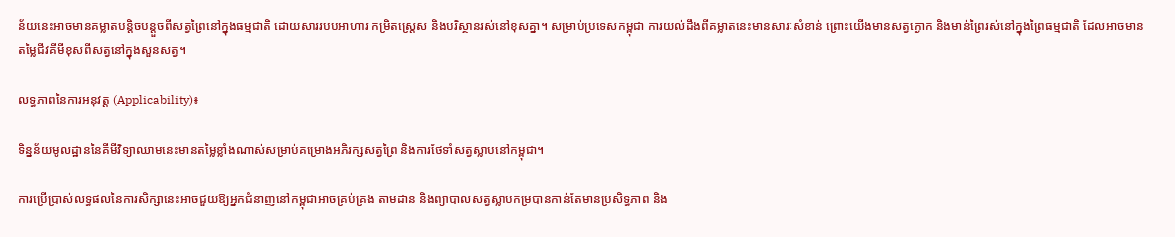ន័យនេះអាចមានគម្លាតបន្តិចបន្តួចពីសត្វព្រៃនៅក្នុងធម្មជាតិ ដោយសាររបបអាហារ កម្រិតស្ត្រេស និងបរិស្ថានរស់នៅខុសគ្នា។ សម្រាប់ប្រទេសកម្ពុជា ការយល់ដឹងពីគម្លាតនេះមានសារៈសំខាន់ ព្រោះយើងមានសត្វក្ងោក និងមាន់ព្រៃរស់នៅក្នុងព្រៃធម្មជាតិ ដែលអាចមានតម្លៃជីវគីមីខុសពីសត្វនៅក្នុងសួនសត្វ។

លទ្ធភាពនៃការអនុវត្ត (Applicability)៖

ទិន្នន័យមូលដ្ឋាននៃគីមីវិទ្យាឈាមនេះមានតម្លៃខ្លាំងណាស់សម្រាប់គម្រោងអភិរក្សសត្វព្រៃ និងការថែទាំសត្វស្លាបនៅកម្ពុជា។

ការប្រើប្រាស់លទ្ធផលនៃការសិក្សានេះអាចជួយឱ្យអ្នកជំនាញនៅកម្ពុជាអាចគ្រប់គ្រង តាមដាន និងព្យាបាលសត្វស្លាបកម្របានកាន់តែមានប្រសិទ្ធភាព និង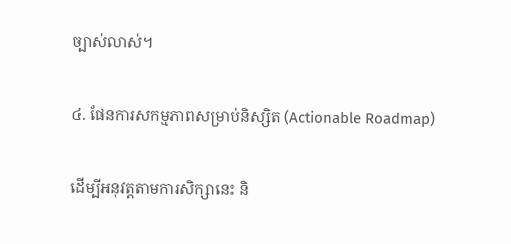ច្បាស់លាស់។

៤. ផែនការសកម្មភាពសម្រាប់និស្សិត (Actionable Roadmap)

ដើម្បីអនុវត្តតាមការសិក្សានេះ និ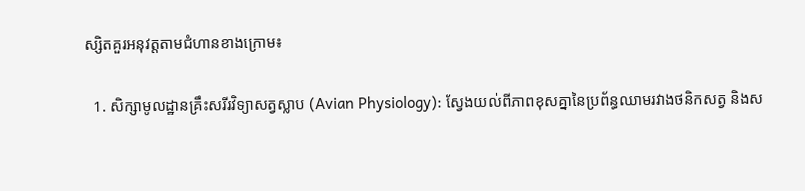ស្សិតគួរអនុវត្តតាមជំហានខាងក្រោម៖

  1. សិក្សាមូលដ្ឋានគ្រឹះសរីរវិទ្យាសត្វស្លាប (Avian Physiology): ស្វែងយល់ពីភាពខុសគ្នានៃប្រព័ន្ធឈាមរវាងថនិកសត្វ និងស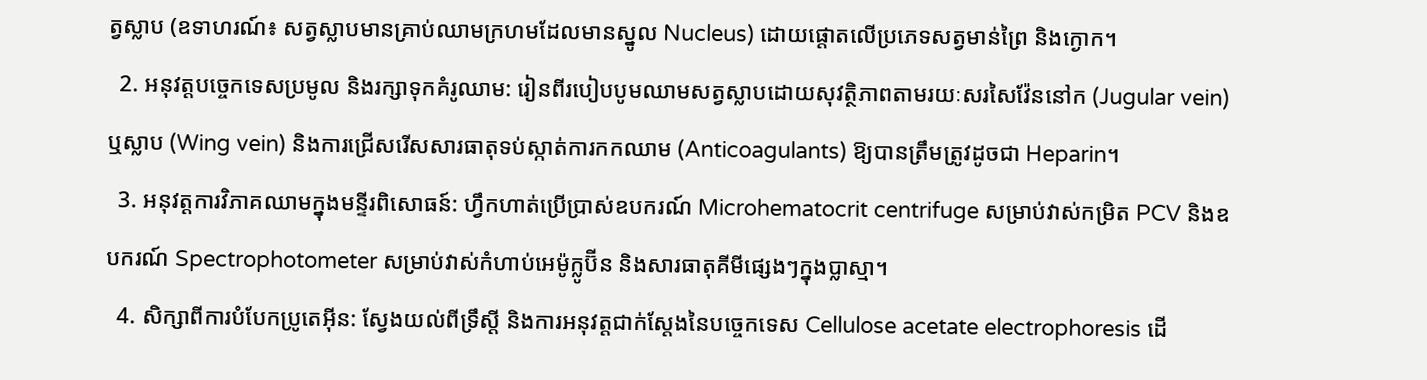ត្វស្លាប (ឧទាហរណ៍៖ សត្វស្លាបមានគ្រាប់ឈាមក្រហមដែលមានស្នូល Nucleus) ដោយផ្តោតលើប្រភេទសត្វមាន់ព្រៃ និងក្ងោក។
  2. អនុវត្តបច្ចេកទេសប្រមូល និងរក្សាទុកគំរូឈាម: រៀនពីរបៀបបូមឈាមសត្វស្លាបដោយសុវត្ថិភាពតាមរយៈសរសៃវ៉ែននៅក (Jugular vein) ឬស្លាប (Wing vein) និងការជ្រើសរើសសារធាតុទប់ស្កាត់ការកកឈាម (Anticoagulants) ឱ្យបានត្រឹមត្រូវដូចជា Heparin។
  3. អនុវត្តការវិភាគឈាមក្នុងមន្ទីរពិសោធន៍: ហ្វឹកហាត់ប្រើប្រាស់ឧបករណ៍ Microhematocrit centrifuge សម្រាប់វាស់កម្រិត PCV និងឧបករណ៍ Spectrophotometer សម្រាប់វាស់កំហាប់អេម៉ូក្លូប៊ីន និងសារធាតុគីមីផ្សេងៗក្នុងប្លាស្មា។
  4. សិក្សាពីការបំបែកប្រូតេអ៊ីន: ស្វែងយល់ពីទ្រឹស្តី និងការអនុវត្តជាក់ស្តែងនៃបច្ចេកទេស Cellulose acetate electrophoresis ដើ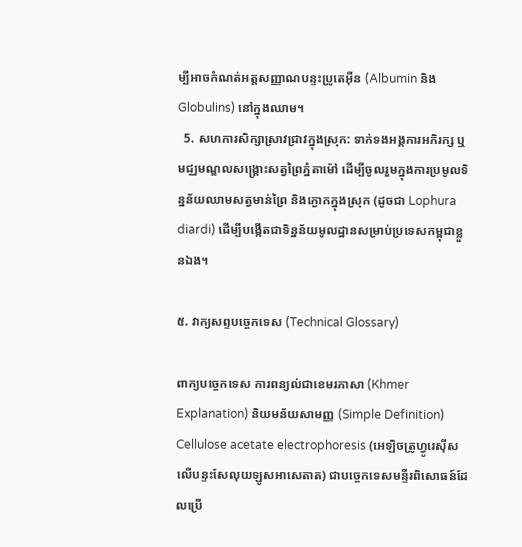ម្បីអាចកំណត់អត្តសញ្ញាណបន្ទះប្រូតេអ៊ីន (Albumin និង Globulins) នៅក្នុងឈាម។
  5. សហការសិក្សាស្រាវជ្រាវក្នុងស្រុក: ទាក់ទងអង្គការអភិរក្ស ឬមជ្ឈមណ្ឌលសង្គ្រោះសត្វព្រៃភ្នំតាម៉ៅ ដើម្បីចូលរួមក្នុងការប្រមូលទិន្នន័យឈាមសត្វមាន់ព្រៃ និងក្ងោកក្នុងស្រុក (ដូចជា Lophura diardi) ដើម្បីបង្កើតជាទិន្នន័យមូលដ្ឋានសម្រាប់ប្រទេសកម្ពុជាខ្លួនឯង។

៥. វាក្យសព្ទបច្ចេកទេស (Technical Glossary)

ពាក្យបច្ចេកទេស ការពន្យល់ជាខេមរភាសា (Khmer Explanation) និយមន័យសាមញ្ញ (Simple Definition)
Cellulose acetate electrophoresis (អេឡិចត្រូហ្វូរេស៊ីសលើបន្ទះសែលុយឡូសអាសេតាត) ជាបច្ចេកទេសមន្ទីរពិសោធន៍ដែលប្រើ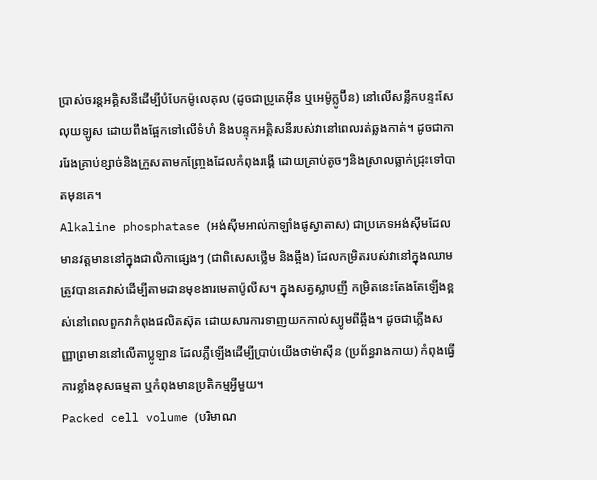ប្រាស់ចរន្តអគ្គិសនីដើម្បីបំបែកម៉ូលេគុល (ដូចជាប្រូតេអ៊ីន ឬអេម៉ូក្លូប៊ីន) នៅលើសន្លឹកបន្ទះសែលុយឡូស ដោយពឹងផ្អែកទៅលើទំហំ និងបន្ទុកអគ្គិសនីរបស់វានៅពេលរត់ឆ្លងកាត់។ ដូចជាការរែងគ្រាប់ខ្សាច់និងក្រួសតាមកញ្ច្រែងដែលកំពុងរង្គើ ដោយគ្រាប់តូចៗនិងស្រាលធ្លាក់ជ្រុះទៅបាតមុនគេ។
Alkaline phosphatase (អង់ស៊ីមអាល់កាឡាំងផូស្វាតាស) ជាប្រភេទអង់ស៊ីមដែលមានវត្តមាននៅក្នុងជាលិកាផ្សេងៗ (ជាពិសេសថ្លើម និងឆ្អឹង) ដែលកម្រិតរបស់វានៅក្នុងឈាមត្រូវបានគេវាស់ដើម្បីតាមដានមុខងារមេតាប៉ូលីស។ ក្នុងសត្វស្លាបញី កម្រិតនេះតែងតែឡើងខ្ពស់នៅពេលពួកវាកំពុងផលិតស៊ុត ដោយសារការទាញយកកាល់ស្យូមពីឆ្អឹង។ ដូចជាភ្លើងសញ្ញាព្រមាននៅលើតាប្លូឡាន ដែលភ្លឺឡើងដើម្បីប្រាប់យើងថាម៉ាស៊ីន (ប្រព័ន្ធរាងកាយ) កំពុងធ្វើការខ្លាំងខុសធម្មតា ឬកំពុងមានប្រតិកម្មអ្វីមួយ។
Packed cell volume (បរិមាណ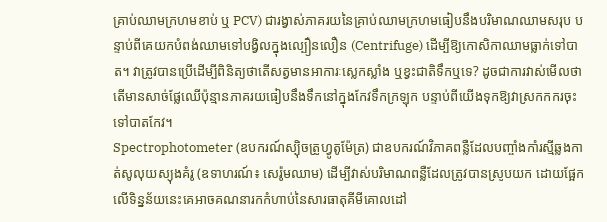គ្រាប់ឈាមក្រហមខាប់ ឬ PCV) ជារង្វាស់ភាគរយនៃគ្រាប់ឈាមក្រហមធៀបនឹងបរិមាណឈាមសរុប បន្ទាប់ពីគេយកបំពង់ឈាមទៅបង្វិលក្នុងល្បឿនលឿន (Centrifuge) ដើម្បីឱ្យកោសិកាឈាមធ្លាក់ទៅបាត។ វាត្រូវបានប្រើដើម្បីពិនិត្យថាតើសត្វមានអាការៈស្លេកស្លាំង ឬខ្វះជាតិទឹកឬទេ? ដូចជាការវាស់មើលថាតើមានសាច់ផ្លែឈើប៉ុន្មានភាគរយធៀបនឹងទឹកនៅក្នុងកែវទឹកក្រឡុក បន្ទាប់ពីយើងទុកឱ្យវាស្រកកករចុះទៅបាតកែវ។
Spectrophotometer (ឧបករណ៍ស្ប៉ិចត្រូហ្វូតូម៉ែត្រ) ជាឧបករណ៍វិភាគពន្លឺដែលបញ្ចាំងកាំរស្មីឆ្លងកាត់សូលុយស្យុងគំរូ (ឧទាហរណ៍៖ សេរ៉ូមឈាម) ដើម្បីវាស់បរិមាណពន្លឺដែលត្រូវបានស្រូបយក ដោយផ្អែកលើទិន្នន័យនេះគេអាចគណនារកកំហាប់នៃសារធាតុគីមីគោលដៅ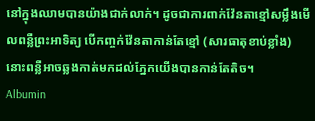នៅក្នុងឈាមបានយ៉ាងជាក់លាក់។ ដូចជាការពាក់វ៉ែនតាខ្មៅសម្លឹងមើលពន្លឺព្រះអាទិត្យ បើកញ្ចក់វ៉ែនតាកាន់តែខ្មៅ (សារធាតុខាប់ខ្លាំង) នោះពន្លឺអាចឆ្លងកាត់មកដល់ភ្នែកយើងបានកាន់តែតិច។
Albumin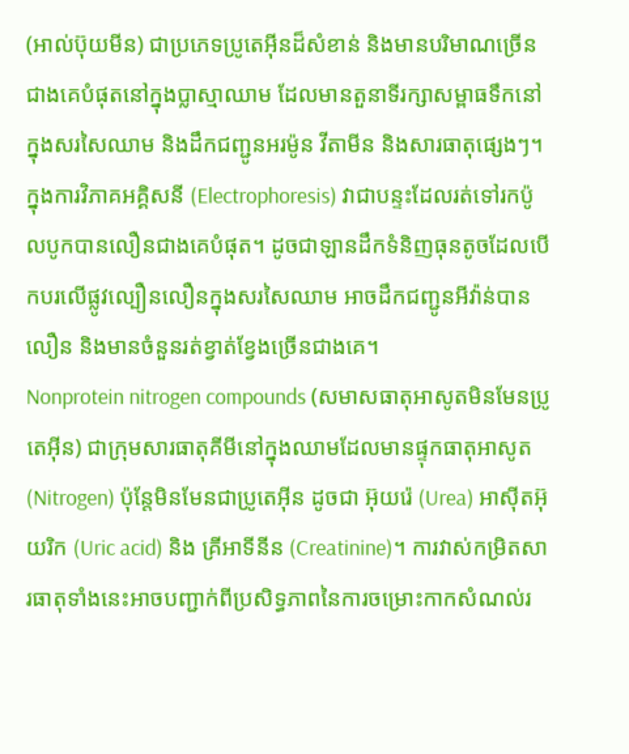(អាល់ប៊ុយមីន) ជាប្រភេទប្រូតេអ៊ីនដ៏សំខាន់ និងមានបរិមាណច្រើនជាងគេបំផុតនៅក្នុងប្លាស្មាឈាម ដែលមានតួនាទីរក្សាសម្ពាធទឹកនៅក្នុងសរសៃឈាម និងដឹកជញ្ជូនអរម៉ូន វីតាមីន និងសារធាតុផ្សេងៗ។ ក្នុងការវិភាគអគ្គិសនី (Electrophoresis) វាជាបន្ទះដែលរត់ទៅរកប៉ូលបូកបានលឿនជាងគេបំផុត។ ដូចជាឡានដឹកទំនិញធុនតូចដែលបើកបរលើផ្លូវល្បឿនលឿនក្នុងសរសៃឈាម អាចដឹកជញ្ជូនអីវ៉ាន់បានលឿន និងមានចំនួនរត់ខ្វាត់ខ្វែងច្រើនជាងគេ។
Nonprotein nitrogen compounds (សមាសធាតុអាសូតមិនមែនប្រូតេអ៊ីន) ជាក្រុមសារធាតុគីមីនៅក្នុងឈាមដែលមានផ្ទុកធាតុអាសូត (Nitrogen) ប៉ុន្តែមិនមែនជាប្រូតេអ៊ីន ដូចជា អ៊ុយរ៉េ (Urea) អាស៊ីតអ៊ុយរិក (Uric acid) និង គ្រីអាទីនីន (Creatinine)។ ការវាស់កម្រិតសារធាតុទាំងនេះអាចបញ្ជាក់ពីប្រសិទ្ធភាពនៃការចម្រោះកាកសំណល់រ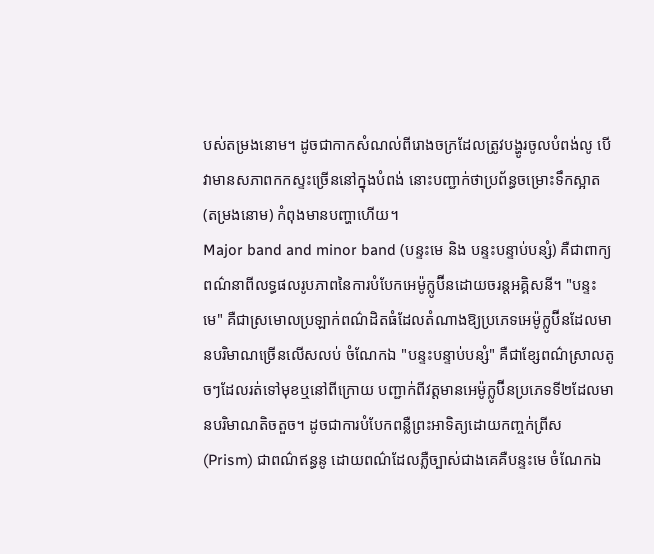បស់តម្រងនោម។ ដូចជាកាកសំណល់ពីរោងចក្រដែលត្រូវបង្ហូរចូលបំពង់លូ បើវាមានសភាពកកស្ទះច្រើននៅក្នុងបំពង់ នោះបញ្ជាក់ថាប្រព័ន្ធចម្រោះទឹកស្អាត (តម្រងនោម) កំពុងមានបញ្ហាហើយ។
Major band and minor band (បន្ទះមេ និង បន្ទះបន្ទាប់បន្សំ) គឺជាពាក្យពណ៌នាពីលទ្ធផលរូបភាពនៃការបំបែកអេម៉ូក្លូប៊ីនដោយចរន្តអគ្គិសនី។ "បន្ទះមេ" គឺជាស្រមោលប្រឡាក់ពណ៌ដិតធំដែលតំណាងឱ្យប្រភេទអេម៉ូក្លូប៊ីនដែលមានបរិមាណច្រើនលើសលប់ ចំណែកឯ "បន្ទះបន្ទាប់បន្សំ" គឺជាខ្សែពណ៌ស្រាលតូចៗដែលរត់ទៅមុខឬនៅពីក្រោយ បញ្ជាក់ពីវត្តមានអេម៉ូក្លូប៊ីនប្រភេទទី២ដែលមានបរិមាណតិចតួច។ ដូចជាការបំបែកពន្លឺព្រះអាទិត្យដោយកញ្ចក់ព្រីស (Prism) ជាពណ៌ឥន្ធនូ ដោយពណ៌ដែលភ្លឺច្បាស់ជាងគេគឺបន្ទះមេ ចំណែកឯ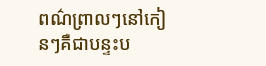ពណ៌ព្រាលៗនៅកៀនៗគឺជាបន្ទះប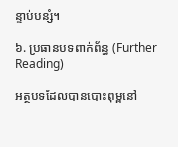ន្ទាប់បន្សំ។

៦. ប្រធានបទពាក់ព័ន្ធ (Further Reading)

អត្ថបទដែលបានបោះពុម្ពនៅ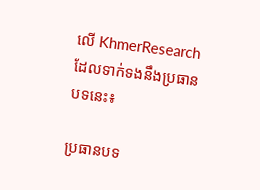លើ KhmerResearch ដែលទាក់ទងនឹងប្រធានបទនេះ៖

ប្រធានបទ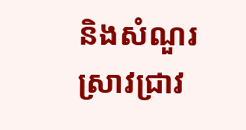និងសំណួរស្រាវជ្រាវ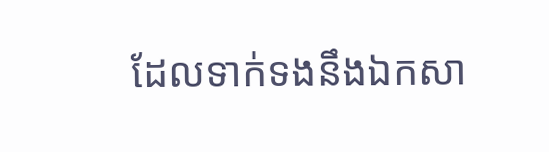ដែលទាក់ទងនឹងឯកសា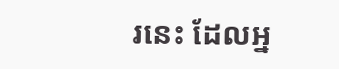រនេះ ដែលអ្ន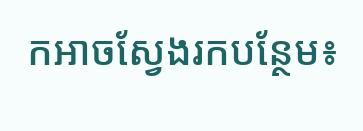កអាចស្វែងរកបន្ថែម៖